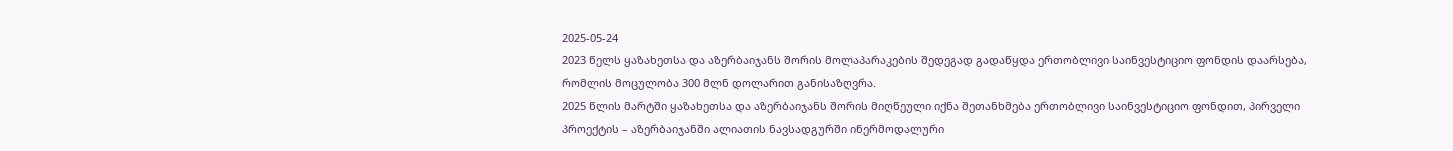2025-05-24
2023 წელს ყაზახეთსა და აზერბაიჯანს შორის მოლაპარაკების შედეგად გადაწყდა ერთობლივი საინვესტიციო ფონდის დაარსება, რომლის მოცულობა 300 მლნ დოლარით განისაზღვრა.
2025 წლის მარტში ყაზახეთსა და აზერბაიჯანს შორის მიღწეული იქნა შეთანხმება ერთობლივი საინვესტიციო ფონდით, პირველი პროექტის – აზერბაიჯანში ალიათის ნავსადგურში ინერმოდალური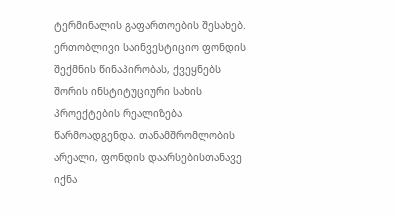ტერმინალის გაფართოების შესახებ.
ერთობლივი საინვესტიციო ფონდის შექმნის წინაპირობას, ქვეყნებს შორის ინსტიტუციური სახის პროექტების რეალიზება წარმოადგენდა. თანამშრომლობის არეალი, ფონდის დაარსებისთანავე იქნა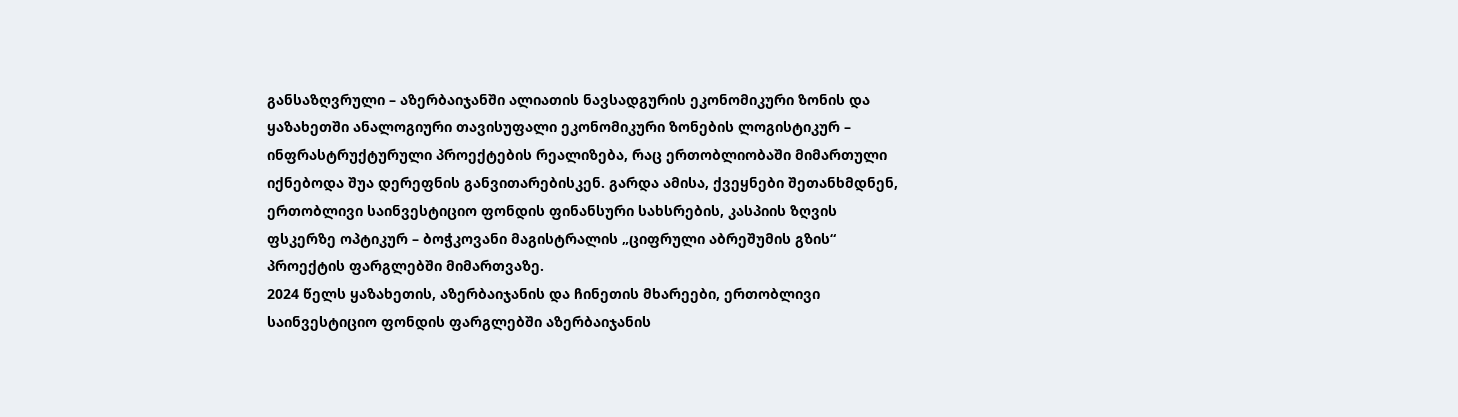განსაზღვრული – აზერბაიჯანში ალიათის ნავსადგურის ეკონომიკური ზონის და ყაზახეთში ანალოგიური თავისუფალი ეკონომიკური ზონების ლოგისტიკურ – ინფრასტრუქტურული პროექტების რეალიზება, რაც ერთობლიობაში მიმართული იქნებოდა შუა დერეფნის განვითარებისკენ. გარდა ამისა, ქვეყნები შეთანხმდნენ, ერთობლივი საინვესტიციო ფონდის ფინანსური სახსრების, კასპიის ზღვის ფსკერზე ოპტიკურ – ბოჭკოვანი მაგისტრალის „ციფრული აბრეშუმის გზის“ პროექტის ფარგლებში მიმართვაზე.
2024 წელს ყაზახეთის, აზერბაიჯანის და ჩინეთის მხარეები, ერთობლივი საინვესტიციო ფონდის ფარგლებში აზერბაიჯანის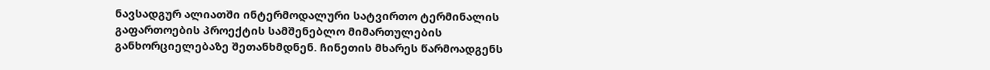ნავსადგურ ალიათში ინტერმოდალური სატვირთო ტერმინალის გაფართოების პროექტის სამშენებლო მიმართულების განხორციელებაზე შეთანხმდნენ. ჩინეთის მხარეს წარმოადგენს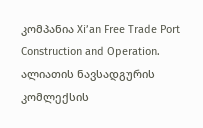კომპანია Xi’an Free Trade Port Construction and Operation.
ალიათის ნავსადგურის კომლექსის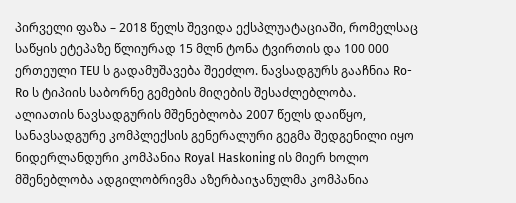პირველი ფაზა – 2018 წელს შევიდა ექსპლუატაციაში, რომელსაც საწყის ეტეპაზე წლიურად 15 მლნ ტონა ტვირთის და 100 000 ერთეული TEU ს გადამუშავება შეეძლო. ნავსადგურს გააჩნია Ro-Ro ს ტიპიის საბორნე გემების მიღების შესაძლებლობა.
ალიათის ნავსადგურის მშენებლობა 2007 წელს დაიწყო, სანავსადგურე კომპლექსის გენერალური გეგმა შედგენილი იყო ნიდერლანდური კომპანია Royal Haskoning ის მიერ ხოლო მშენებლობა ადგილობრივმა აზერბაიჯანულმა კომპანია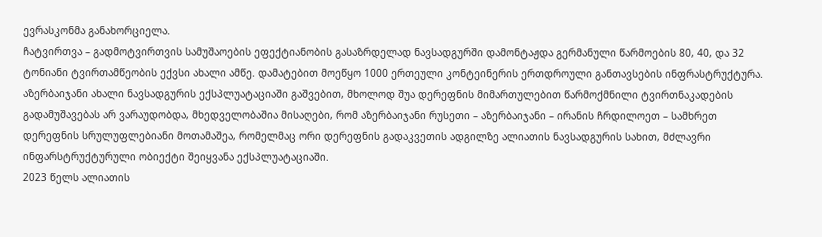ევრასკონმა განახორციელა.
ჩატვირთვა – გადმოტვირთვის სამუშაოების ეფექტიანობის გასაზრდელად ნავსადგურში დამონტაჟდა გერმანული წარმოების 80, 40, და 32 ტონიანი ტვირთამწეობის ექვსი ახალი ამწე. დამატებით მოეწყო 1000 ერთეული კონტეინერის ერთდროული განთავსების ინფრასტრუქტურა.
აზერბაიჯანი ახალი ნავსადგურის ექსპლუატაციაში გაშვებით, მხოლოდ შუა დერეფნის მიმართულებით წარმოქმნილი ტვირთნაკადების გადამუშავებას არ ვარაუდობდა, მხედველობაშია მისაღები, რომ აზერბაიჯანი რუსეთი – აზერბაიჯანი – ირანის ჩრდილოეთ – სამხრეთ დერეფნის სრულუფლებიანი მოთამაშეა, რომელმაც ორი დერეფნის გადაკვეთის ადგილზე ალიათის ნავსადგურის სახით, მძლავრი ინფარსტრუქტურული ობიექტი შეიყვანა ექსპლუატაციაში.
2023 წელს ალიათის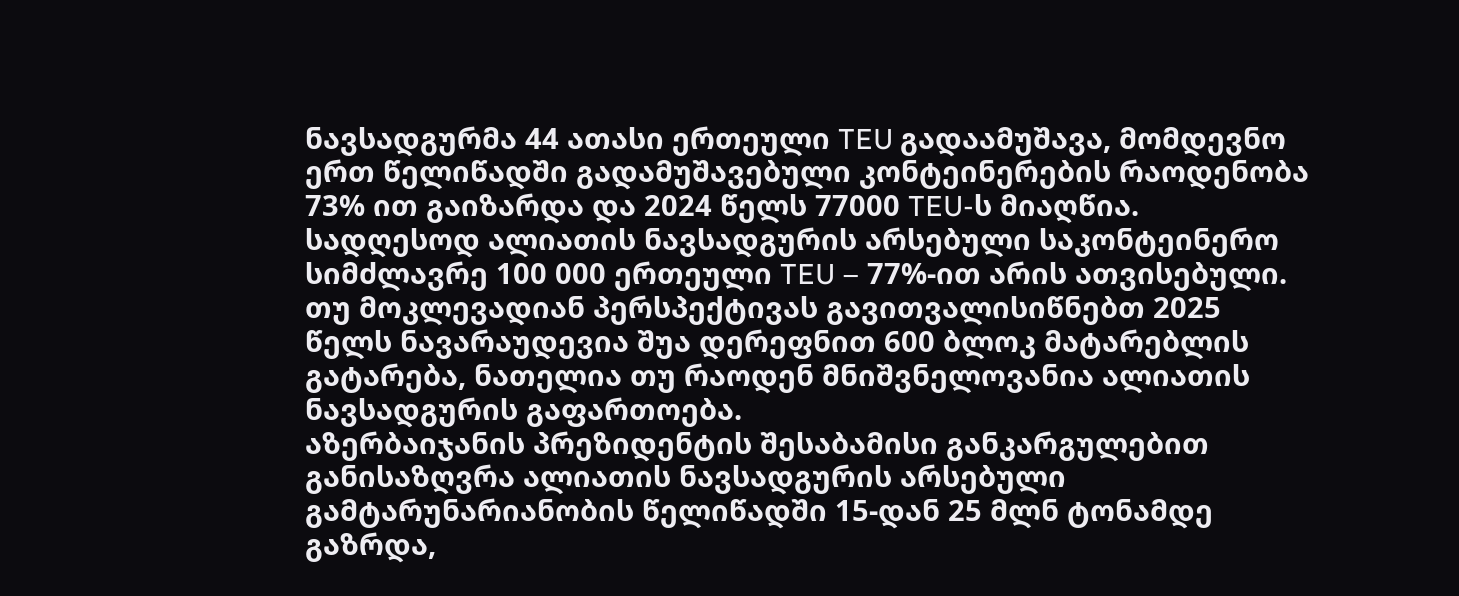ნავსადგურმა 44 ათასი ერთეული TEU გადაამუშავა, მომდევნო ერთ წელიწადში გადამუშავებული კონტეინერების რაოდენობა 73% ით გაიზარდა და 2024 წელს 77000 TEU-ს მიაღწია.
სადღესოდ ალიათის ნავსადგურის არსებული საკონტეინერო სიმძლავრე 100 000 ერთეული TEU – 77%-ით არის ათვისებული. თუ მოკლევადიან პერსპექტივას გავითვალისიწნებთ 2025 წელს ნავარაუდევია შუა დერეფნით 600 ბლოკ მატარებლის გატარება, ნათელია თუ რაოდენ მნიშვნელოვანია ალიათის ნავსადგურის გაფართოება.
აზერბაიჯანის პრეზიდენტის შესაბამისი განკარგულებით განისაზღვრა ალიათის ნავსადგურის არსებული გამტარუნარიანობის წელიწადში 15-დან 25 მლნ ტონამდე გაზრდა,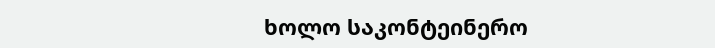ხოლო საკონტეინერო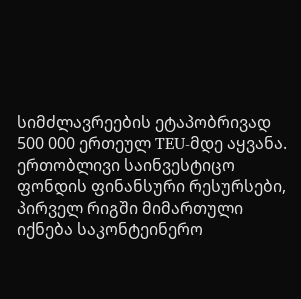სიმძლავრეების ეტაპობრივად 500 000 ერთეულ TEU-მდე აყვანა.
ერთობლივი საინვესტიცო ფონდის ფინანსური რესურსები, პირველ რიგში მიმართული იქნება საკონტეინერო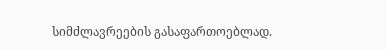სიმძლავრეების გასაფართოებლად.